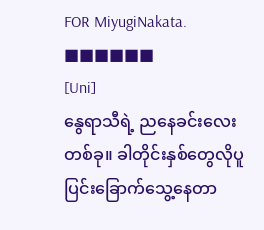FOR MiyugiNakata.
■■■■■■
[Uni]
နွေရာသီရဲ့ ညနေခင်းလေးတစ်ခု။ ခါတိုင်းနှစ်တွေလိုပူပြင်းခြောက်သွေ့နေတာ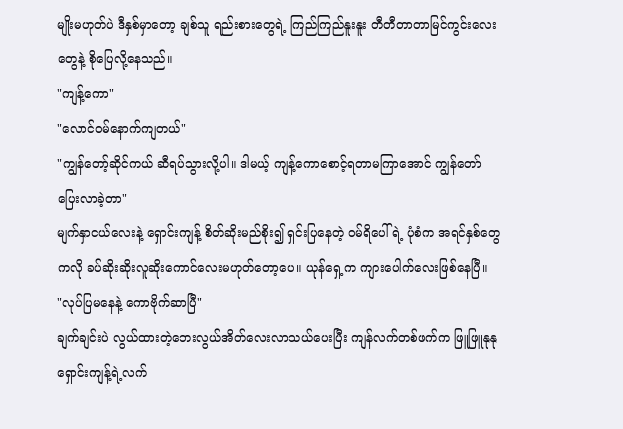မျိုးမဟုတ်ပဲ ဒီနှစ်မှာတော့ ချစ်သူ ရည်းစားတွေရဲ့ ကြည်ကြည်နူးနူး တီတီတာတာမြင်ကွင်းလေးတွေနဲ့ စိုပြေလို့နေသည်။
"ကျန့်ကော"
"လောင်ဝမ်နောက်ကျတယ်"
"ကျွန်တော့်ဆိုင်ကယ် ဆီရပ်သွားလို့ပါ။ ဒါမယ့် ကျန့်ကောစောင့်ရတာမကြာအောင် ကျွန်တော်ပြေးလာခဲ့တာ"
မျက်နှာငယ်လေးနဲ့ ရှောင်းကျန့် စိတ်ဆိုးမည်စိုး၍ ရှင်းပြနေတဲ့ ဝမ်ရိပေါ် ရဲ့ ပုံစံက အရင်နှစ်တွေကလို ခပ်ဆိုးဆိုးလူဆိုးကောင်လေးမဟုတ်တော့ပေ။ ယုန်ရှေ့က ကျားပေါက်လေးဖြစ်နေပြီ။
"လုပ်ပြမနေနဲ့ ကောဗိုက်ဆာပြီ"
ချက်ချင်းပဲ လွယ်ထားတဲ့ဘေးလွယ်အိတ်လေးလာသယ်ပေးပြီး ကျန်လက်တစ်ဖက်က ဖြူဖြူနုနု ရှောင်းကျန့်ရဲ့လက်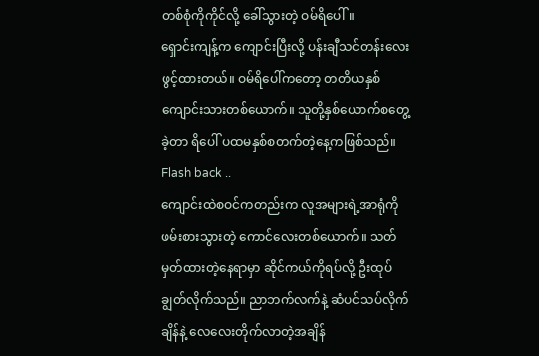တစ်စုံကိုကိုင်လို့ ခေါ်သွားတဲ့ ဝမ်ရိပေါ်။
ရှောင်းကျန့်က ကျောင်းပြီးလို့ ပန်းချီသင်တန်းလေးဖွင့်ထားတယ်။ ဝမ်ရိပေါ်ကတော့ တတိယနှစ်ကျောင်းသားတစ်ယောက်။ သူတို့နှစ်ယောက်စတွေ့ခဲ့တာ ရိပေါ် ပထမနှစ်စတက်တဲ့နေ့ကဖြစ်သည်။
Flash back ..
ကျောင်းထဲစဝင်ကတည်းက လူအများရဲ့အာရုံကို ဖမ်းစားသွားတဲ့ ကောင်လေးတစ်ယောက်။ သတ်မှတ်ထားတဲ့နေရာမှာ ဆိုင်ကယ်ကိုရပ်လို့ ဦးထုပ်ချွတ်လိုက်သည်။ ညာဘက်လက်နဲ့ ဆံပင်သပ်လိုက်ချိန်နဲ့ လေလေးတိုက်လာတဲ့အချိန်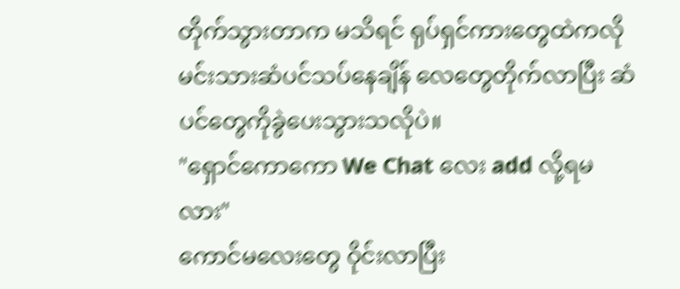တိုက်သွားတာက မသိရင် ရုပ်ရှင်ကားတွေထဲကလို မင်းသားဆံပင်သပ်နေချိန် လေတွေတိုက်လာပြီး ဆံပင်တွေကိုခွဲပေးသွားသလိုပဲ။
"ရှောင်ကောကော We Chat လေး add လို့ရမလား"
ကောင်မလေးတွေ ဝိုင်းလာပြီး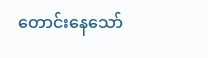တောင်းနေသော်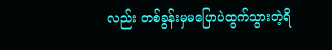လည်း တစ်ခွန်းမှမပြောပဲထွက်သွားတဲ့ရိ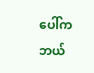ပေါ်က ဘယ်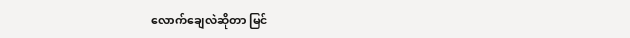လောက်ချေလဲဆိုတာ မြင်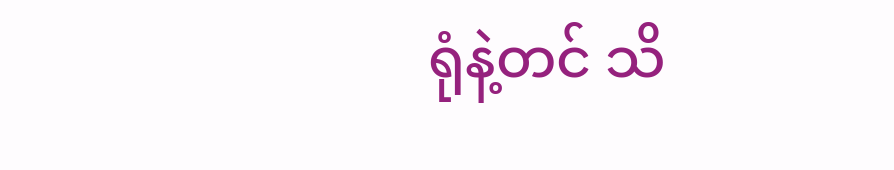ရုံနဲ့တင် သိ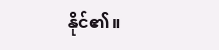နိုင်၏။